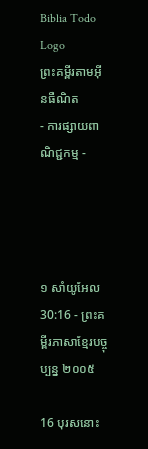Biblia Todo Logo
ព្រះគម្ពីរតាមអ៊ីនធឺណិត
- ការផ្សាយពាណិជ្ជកម្ម -




១ សាំ‌យូ‌អែល 30:16 - ព្រះគម្ពីរភាសាខ្មែរបច្ចុប្បន្ន ២០០៥

16 បុរសនោះ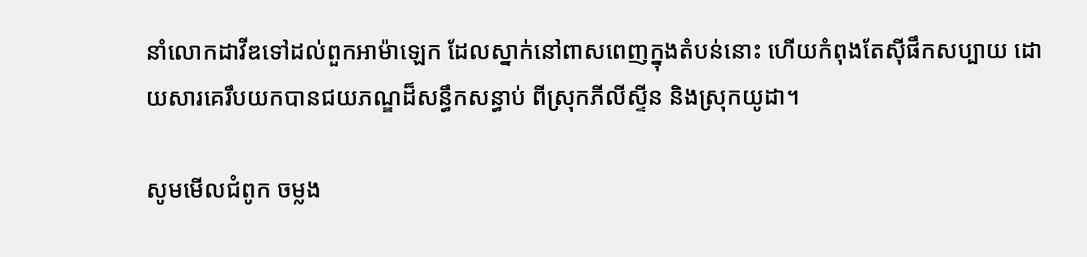នាំលោកដាវីឌទៅដល់ពួកអាម៉ា‌ឡេក ដែលស្នាក់នៅពាស‌ពេញក្នុងតំបន់នោះ ហើយកំពុងតែស៊ីផឹកសប្បាយ ដោយ‌សារគេរឹបយកបានជយ‌ភណ្ឌដ៏សន្ធឹកសន្ធាប់ ពីស្រុកភីលីស្ទីន និងស្រុកយូដា។

សូមមើលជំពូក ចម្លង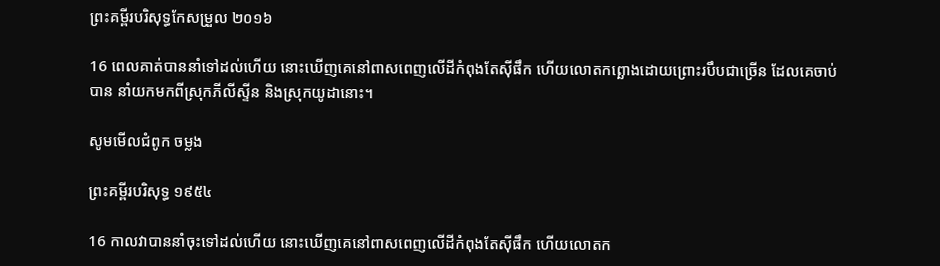ព្រះគម្ពីរបរិសុទ្ធកែសម្រួល ២០១៦

16 ពេលគាត់បាននាំទៅដល់ហើយ នោះឃើញគេនៅពាស‌ពេញលើដីកំពុងតែស៊ីផឹក ហើយលោតកព្ឆោងដោយព្រោះរបឹបជាច្រើន ដែលគេចាប់បាន នាំយកមកពីស្រុកភីលី‌ស្ទីន និងស្រុកយូដានោះ។

សូមមើលជំពូក ចម្លង

ព្រះគម្ពីរបរិសុទ្ធ ១៩៥៤

16 កាលវាបាននាំចុះទៅដល់ហើយ នោះឃើញគេនៅពាស‌ពេញលើដីកំពុងតែស៊ីផឹក ហើយលោត‌ក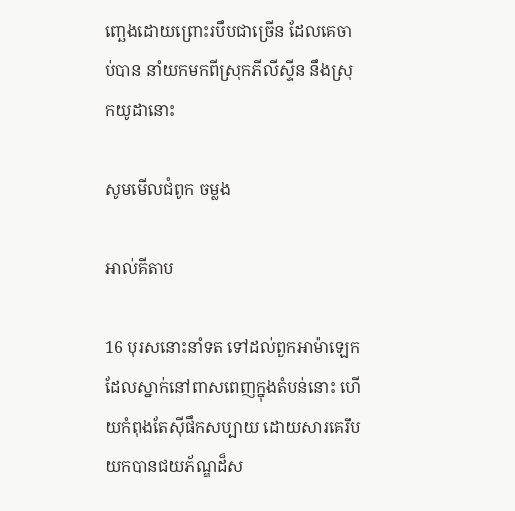ញ្ឆេងដោយព្រោះរបឹបជាច្រើន ដែលគេចាប់បាន នាំយកមកពីស្រុកភីលីស្ទីន នឹងស្រុកយូដានោះ

សូមមើលជំពូក ចម្លង

អាល់គីតាប

16 បុរសនោះនាំទត ទៅដល់ពួកអាម៉ាឡេក ដែលស្នាក់នៅពាស‌ពេញក្នុងតំបន់នោះ ហើយកំពុងតែស៊ីផឹកសប្បាយ ដោយ‌សារគេរឹបយកបានជយ‌ភ័ណ្ឌដ៏ស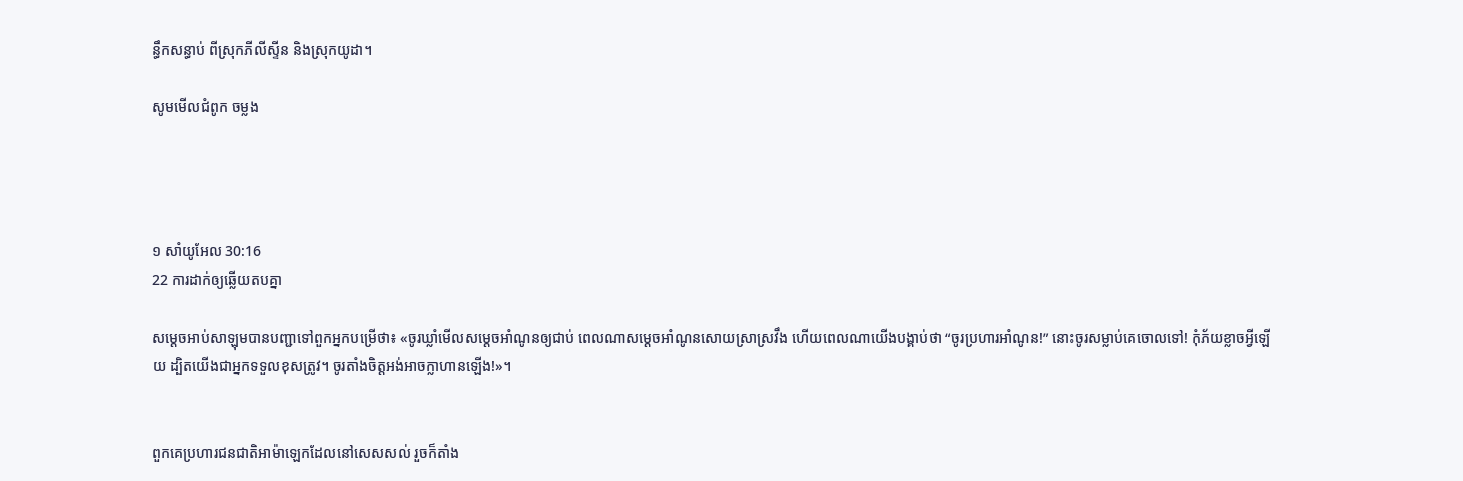ន្ធឹកសន្ធាប់ ពីស្រុកភីលី‌ស្ទីន និងស្រុកយូដា។

សូមមើលជំពូក ចម្លង




១ សាំ‌យូ‌អែល 30:16
22 ការដាក់ឲ្យឆ្លើយតបគ្នា

សម្ដេចអាប់សាឡុមបានបញ្ជាទៅពួកអ្នកបម្រើថា៖ «ចូរឃ្លាំមើលសម្ដេចអាំណូនឲ្យជាប់ ពេលណាសម្ដេចអាំណូនសោយស្រាស្រវឹង ហើយពេលណាយើងបង្គាប់ថា “ចូរប្រហារអាំណូន!” នោះចូរសម្លាប់គេចោលទៅ! កុំភ័យខ្លាចអ្វីឡើយ ដ្បិតយើងជាអ្នកទទួលខុសត្រូវ។ ចូរតាំងចិត្តអង់‌អាចក្លាហានឡើង!»។


ពួកគេប្រហារជន‌ជាតិអាម៉ា‌ឡេកដែលនៅសេស‌សល់ រួចក៏តាំង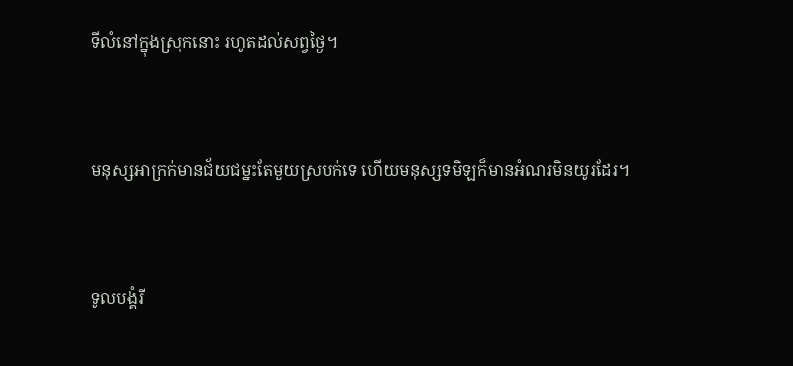ទីលំ‌នៅក្នុងស្រុកនោះ រហូតដល់សព្វថ្ងៃ។


មនុស្សអាក្រក់មានជ័យ‌ជម្នះតែមួយស្របក់ទេ ហើយមនុស្សទមិឡក៏មានអំណរមិនយូរដែរ។


ទូលបង្គំរី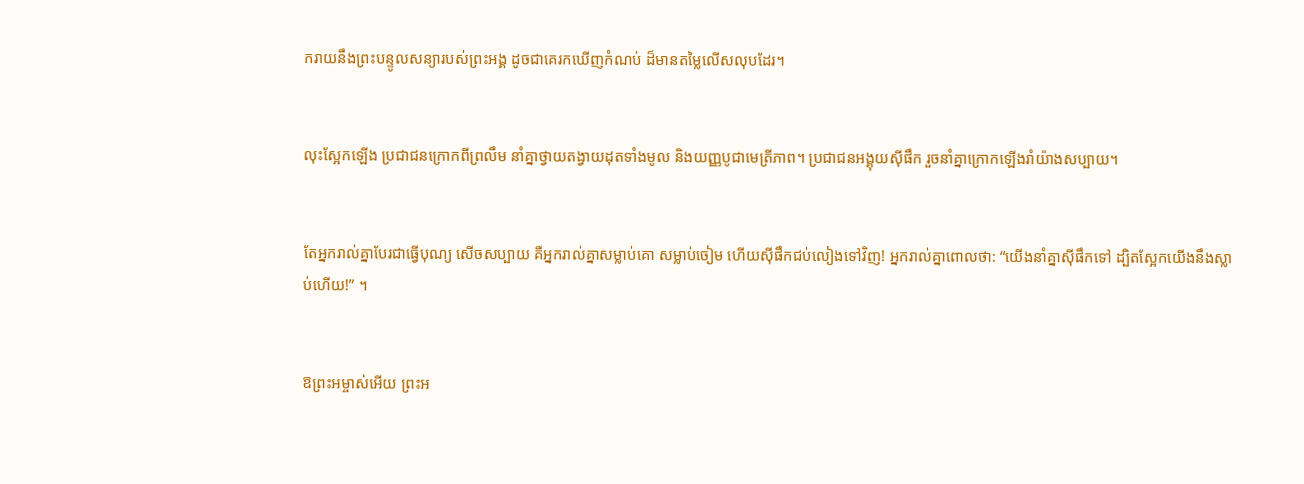ក‌រាយនឹងព្រះ‌បន្ទូលសន្យារបស់ព្រះអង្គ ដូចជាគេរកឃើញកំណប់ ដ៏មានតម្លៃលើស‌លុបដែរ។


លុះស្អែកឡើង ប្រជា‌ជនក្រោកពីព្រលឹម នាំគ្នាថ្វាយតង្វាយដុតទាំងមូល និងយញ្ញ‌បូជាមេត្រី‌ភាព។ ប្រជា‌ជនអង្គុយស៊ីផឹក រួចនាំគ្នាក្រោកឡើងរាំយ៉ាងសប្បាយ។


តែអ្នករាល់គ្នាបែរជាធ្វើបុណ្យ សើចសប្បាយ គឺអ្នករាល់គ្នាសម្លាប់គោ សម្លាប់ចៀម ហើយស៊ីផឹកជប់‌លៀងទៅវិញ! អ្នករាល់គ្នាពោលថា: “យើងនាំគ្នាស៊ីផឹកទៅ ដ្បិតស្អែកយើងនឹងស្លាប់ហើយ!” ។


ឱព្រះ‌អម្ចាស់អើយ ព្រះអ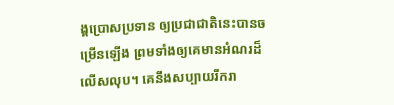ង្គប្រោសប្រទាន ឲ្យប្រជា‌ជាតិនេះបានចម្រើនឡើង ព្រមទាំងឲ្យគេមានអំណរដ៏លើស‌លុប។ គេនឹងសប្បាយរីក‌រា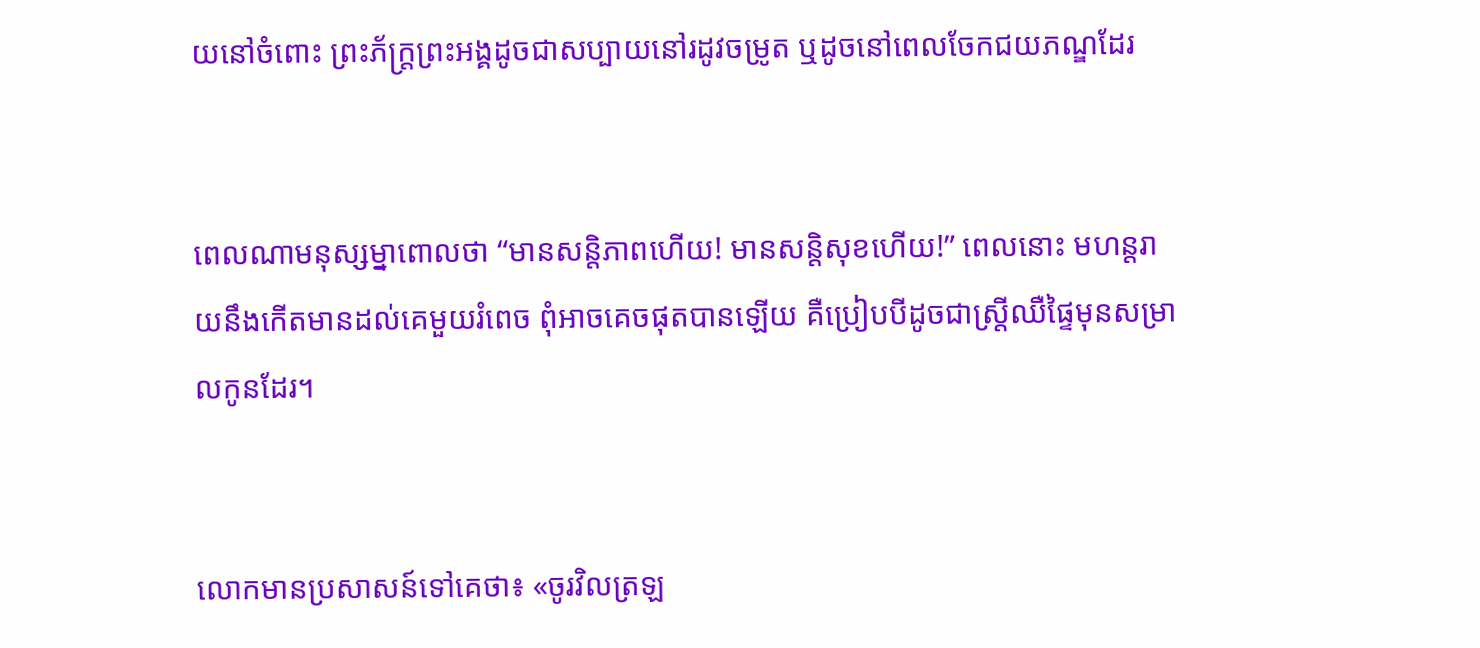យនៅចំពោះ ព្រះ‌ភ័ក្ត្រព្រះអង្គដូចជាសប្បាយនៅរដូវចម្រូត ឬដូចនៅពេលចែកជយ‌ភណ្ឌដែរ


ពេលណាមនុស្ស‌ម្នាពោលថា “មានសន្តិ‌ភាពហើយ! មានសន្តិ‌សុខហើយ!” ពេលនោះ មហន្ត‌រាយនឹងកើតមានដល់គេមួយរំពេច ពុំអាចគេចផុតបានឡើយ គឺប្រៀបបីដូចជាស្ត្រីឈឺផ្ទៃមុនសម្រាលកូនដែរ។


លោកមានប្រសាសន៍ទៅគេថា៖ «ចូរវិលត្រឡ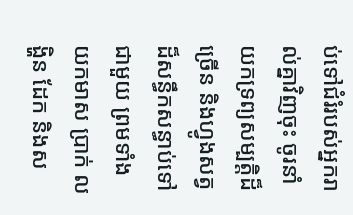ប់ទៅជំរំរបស់អ្នករាល់គ្នាវិញចុះ ចូរនាំយកទ្រព្យសម្បត្តិដ៏ច្រើន និងហ្វូងសត្វដ៏សន្ធឹកសន្ធាប់ទៅជាមួយ ព្រមទាំងយកមាស ប្រាក់ លង្ហិន ដែក និងស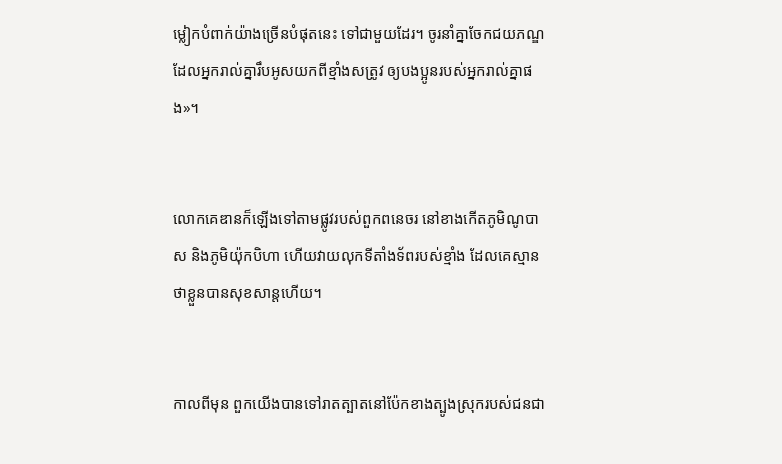ម្លៀក‌បំពាក់យ៉ាងច្រើនបំផុតនេះ ទៅជាមួយដែរ។ ចូរនាំគ្នាចែកជយ‌ភណ្ឌដែលអ្នករាល់គ្នារឹបអូសយកពីខ្មាំងសត្រូវ ឲ្យបងប្អូនរបស់អ្នករាល់គ្នាផង»។


លោកគេឌានក៏ឡើងទៅតាមផ្លូវរបស់ពួកពនេ‌ចរ នៅខាងកើតភូមិណូបាស និងភូមិយ៉ុក‌បិហា ហើយវាយលុកទីតាំងទ័ពរបស់ខ្មាំង ដែលគេស្មានថាខ្លួនបានសុខ‌សាន្តហើយ។


កាលពីមុន ពួកយើងបានទៅរាតត្បាតនៅប៉ែកខាងត្បូងស្រុករបស់ជន‌ជា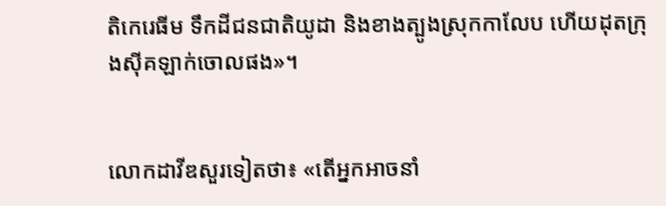តិកេរេ‌ធីម ទឹកដីជន‌ជាតិយូដា និងខាងត្បូងស្រុកកាលែប ហើយដុតក្រុងស៊ីគ‌ឡាក់ចោលផង»។


លោកដាវីឌសួរទៀតថា៖ «តើអ្នកអាចនាំ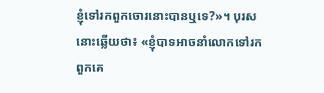ខ្ញុំទៅរកពួកចោរនោះបានឬទេ?»។ បុរសនោះឆ្លើយថា៖ «ខ្ញុំបាទអាចនាំលោកទៅរកពួកគេ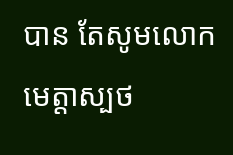បាន តែសូមលោកមេត្តាស្បថ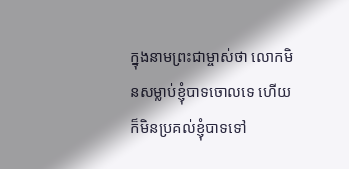ក្នុងនាមព្រះ‌ជាម្ចាស់ថា លោកមិនសម្លាប់ខ្ញុំបាទចោលទេ ហើយក៏មិនប្រគល់ខ្ញុំបាទទៅ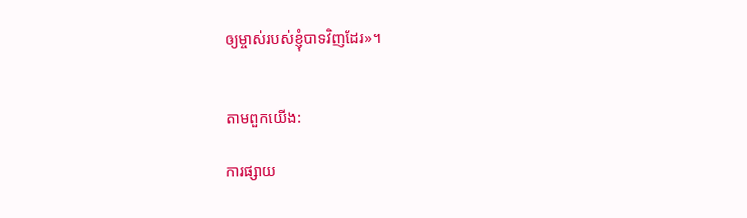ឲ្យម្ចាស់របស់ខ្ញុំបាទវិញដែរ»។


តាមពួកយើង:

ការផ្សាយ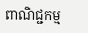ពាណិជ្ជកម្ម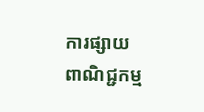ការផ្សាយពាណិជ្ជកម្ម